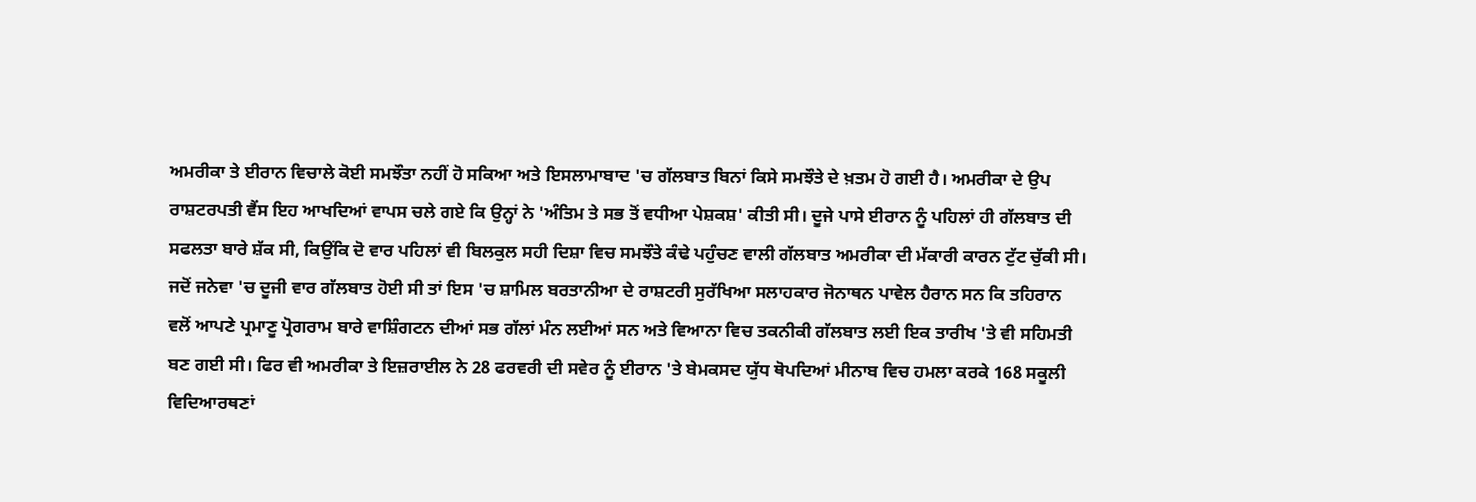ਅਮਰੀਕਾ ਤੇ ਈਰਾਨ ਵਿਚਾਲੇ ਕੋਈ ਸਮਝੌਤਾ ਨਹੀਂ ਹੋ ਸਕਿਆ ਅਤੇ ਇਸਲਾਮਾਬਾਦ 'ਚ ਗੱਲਬਾਤ ਬਿਨਾਂ ਕਿਸੇ ਸਮਝੌਤੇ ਦੇ ਖ਼ਤਮ ਹੋ ਗਈ ਹੈ। ਅਮਰੀਕਾ ਦੇ ਉਪ ਰਾਸ਼ਟਰਪਤੀ ਵੈਂਸ ਇਹ ਆਖਦਿਆਂ ਵਾਪਸ ਚਲੇ ਗਏ ਕਿ ਉਨ੍ਹਾਂ ਨੇ 'ਅੰਤਿਮ ਤੇ ਸਭ ਤੋਂ ਵਧੀਆ ਪੇਸ਼ਕਸ਼' ਕੀਤੀ ਸੀ। ਦੂਜੇ ਪਾਸੇ ਈਰਾਨ ਨੂੰ ਪਹਿਲਾਂ ਹੀ ਗੱਲਬਾਤ ਦੀ ਸਫਲਤਾ ਬਾਰੇ ਸ਼ੱਕ ਸੀ, ਕਿਉਂਕਿ ਦੋ ਵਾਰ ਪਹਿਲਾਂ ਵੀ ਬਿਲਕੁਲ ਸਹੀ ਦਿਸ਼ਾ ਵਿਚ ਸਮਝੌਤੇ ਕੰਢੇ ਪਹੁੰਚਣ ਵਾਲੀ ਗੱਲਬਾਤ ਅਮਰੀਕਾ ਦੀ ਮੱਕਾਰੀ ਕਾਰਨ ਟੁੱਟ ਚੁੱਕੀ ਸੀ। ਜਦੋਂ ਜਨੇਵਾ 'ਚ ਦੂਜੀ ਵਾਰ ਗੱਲਬਾਤ ਹੋਈ ਸੀ ਤਾਂ ਇਸ 'ਚ ਸ਼ਾਮਿਲ ਬਰਤਾਨੀਆ ਦੇ ਰਾਸ਼ਟਰੀ ਸੁਰੱਖਿਆ ਸਲਾਹਕਾਰ ਜੋਨਾਥਨ ਪਾਵੇਲ ਹੈਰਾਨ ਸਨ ਕਿ ਤਹਿਰਾਨ ਵਲੋਂ ਆਪਣੇ ਪ੍ਰਮਾਣੂ ਪ੍ਰੋਗਰਾਮ ਬਾਰੇ ਵਾਸ਼ਿੰਗਟਨ ਦੀਆਂ ਸਭ ਗੱਲਾਂ ਮੰਨ ਲਈਆਂ ਸਨ ਅਤੇ ਵਿਆਨਾ ਵਿਚ ਤਕਨੀਕੀ ਗੱਲਬਾਤ ਲਈ ਇਕ ਤਾਰੀਖ 'ਤੇ ਵੀ ਸਹਿਮਤੀ ਬਣ ਗਈ ਸੀ। ਫਿਰ ਵੀ ਅਮਰੀਕਾ ਤੇ ਇਜ਼ਰਾਈਲ ਨੇ 28 ਫਰਵਰੀ ਦੀ ਸਵੇਰ ਨੂੰ ਈਰਾਨ 'ਤੇ ਬੇਮਕਸਦ ਯੁੱਧ ਥੋਪਦਿਆਂ ਮੀਨਾਬ ਵਿਚ ਹਮਲਾ ਕਰਕੇ 168 ਸਕੂਲੀ ਵਿਦਿਆਰਥਣਾਂ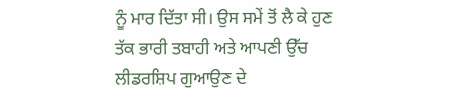ਨੂੰ ਮਾਰ ਦਿੱਤਾ ਸੀ। ਉਸ ਸਮੇਂ ਤੋਂ ਲੈ ਕੇ ਹੁਣ ਤੱਕ ਭਾਰੀ ਤਬਾਹੀ ਅਤੇ ਆਪਣੀ ਉੱਚ ਲੀਡਰਸ਼ਿਪ ਗੁਆਉਣ ਦੇ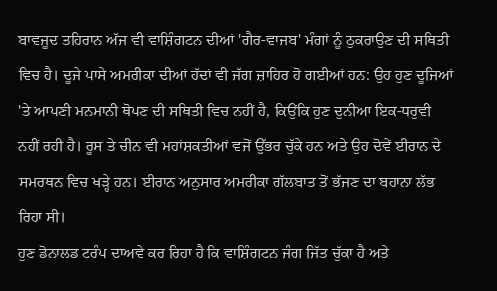ਬਾਵਜੂਦ ਤਹਿਰਾਨ ਅੱਜ ਵੀ ਵਾਸ਼ਿੰਗਟਨ ਦੀਆਂ 'ਗੈਰ-ਵਾਜਬ' ਮੰਗਾਂ ਨੂੰ ਠੁਕਰਾਉਣ ਦੀ ਸਥਿਤੀ ਵਿਚ ਹੈ। ਦੂਜੇ ਪਾਸੇ ਅਮਰੀਕਾ ਦੀਆਂ ਹੱਦਾਂ ਵੀ ਜੱਗ ਜ਼ਾਹਿਰ ਹੋ ਗਈਆਂ ਹਨ: ਉਹ ਹੁਣ ਦੂਜਿਆਂ 'ਤੇ ਆਪਣੀ ਮਨਮਾਨੀ ਥੋਪਣ ਦੀ ਸਥਿਤੀ ਵਿਚ ਨਹੀਂ ਹੈ, ਕਿਉਂਕਿ ਹੁਣ ਦੁਨੀਆ ਇਕ-ਧਰੁਵੀ ਨਹੀਂ ਰਹੀ ਹੈ। ਰੂਸ ਤੇ ਚੀਨ ਵੀ ਮਹਾਂਸ਼ਕਤੀਆਂ ਵਜੋਂ ਉੱਭਰ ਚੁੱਕੇ ਹਨ ਅਤੇ ਉਹ ਦੋਵੇਂ ਈਰਾਨ ਦੇ ਸਮਰਥਨ ਵਿਚ ਖੜ੍ਹੇ ਹਨ। ਈਰਾਨ ਅਨੁਸਾਰ ਅਮਰੀਕਾ ਗੱਲਬਾਤ ਤੋਂ ਭੱਜਣ ਦਾ ਬਹਾਨਾ ਲੱਭ ਰਿਹਾ ਸੀ।
ਹੁਣ ਡੋਨਾਲਡ ਟਰੰਪ ਦਾਅਵੇ ਕਰ ਰਿਹਾ ਹੈ ਕਿ ਵਾਸ਼ਿੰਗਟਨ ਜੰਗ ਜਿੱਤ ਚੁੱਕਾ ਹੈ ਅਤੇ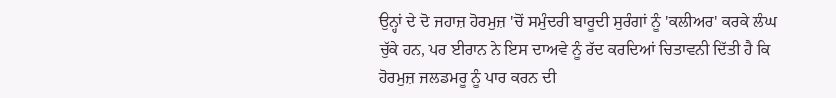ਉਨ੍ਹਾਂ ਦੇ ਦੋ ਜਹਾਜ਼ ਹੋਰਮੁਜ਼ 'ਚੋਂ ਸਮੁੰਦਰੀ ਬਾਰੂਦੀ ਸੁਰੰਗਾਂ ਨੂੰ 'ਕਲੀਅਰ' ਕਰਕੇ ਲੰਘ ਚੁੱਕੇ ਹਨ, ਪਰ ਈਰਾਨ ਨੇ ਇਸ ਦਾਅਵੇ ਨੂੰ ਰੱਦ ਕਰਦਿਆਂ ਚਿਤਾਵਨੀ ਦਿੱਤੀ ਹੈ ਕਿ ਹੋਰਮੁਜ਼ ਜਲਡਮਰੂ ਨੂੰ ਪਾਰ ਕਰਨ ਦੀ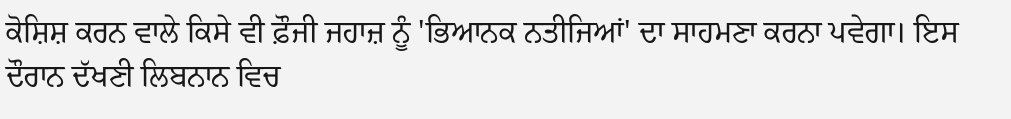ਕੋਸ਼ਿਸ਼ ਕਰਨ ਵਾਲੇ ਕਿਸੇ ਵੀ ਫ਼ੌਜੀ ਜਹਾਜ਼ ਨੂੰ 'ਭਿਆਨਕ ਨਤੀਜਿਆਂ' ਦਾ ਸਾਹਮਣਾ ਕਰਨਾ ਪਵੇਗਾ। ਇਸ ਦੌਰਾਨ ਦੱਖਣੀ ਲਿਬਨਾਨ ਵਿਚ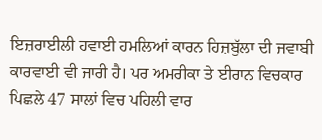ਇਜ਼ਰਾਈਲੀ ਹਵਾਈ ਹਮਲਿਆਂ ਕਾਰਨ ਹਿਜ਼ਬੁੱਲਾ ਦੀ ਜਵਾਬੀ ਕਾਰਵਾਈ ਵੀ ਜਾਰੀ ਹੈ। ਪਰ ਅਮਰੀਕਾ ਤੇ ਈਰਾਨ ਵਿਚਕਾਰ ਪਿਛਲੇ 47 ਸਾਲਾਂ ਵਿਚ ਪਹਿਲੀ ਵਾਰ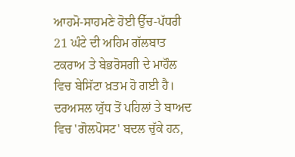ਆਹਮੋ-ਸਾਹਮਣੇ ਹੋਈ ਉੱਚ-ਪੱਧਰੀ 21 ਘੰਟੇ ਦੀ ਅਹਿਮ ਗੱਲਬਾਤ ਟਕਰਾਅ ਤੇ ਬੇਭਰੋਸਗੀ ਦੇ ਮਾਹੌਲ ਵਿਚ ਬੇਸਿੱਟਾ ਖ਼ਤਮ ਹੋ ਗਈ ਹੈ। ਦਰਅਸਲ ਯੁੱਧ ਤੋਂ ਪਹਿਲਾਂ ਤੇ ਬਾਅਦ ਵਿਚ 'ਗੋਲਪੋਸਟ' ਬਦਲ ਚੁੱਕੇ ਹਨ,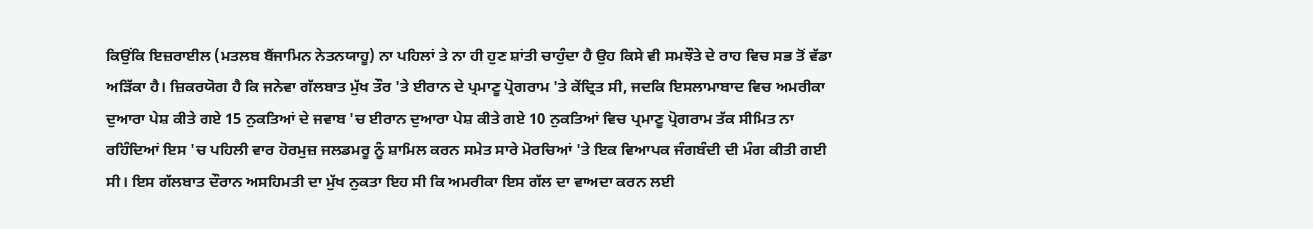ਕਿਉਂਕਿ ਇਜ਼ਰਾਈਲ (ਮਤਲਬ ਬੈਂਜਾਮਿਨ ਨੇਤਨਯਾਹੂ) ਨਾ ਪਹਿਲਾਂ ਤੇ ਨਾ ਹੀ ਹੁਣ ਸ਼ਾਂਤੀ ਚਾਹੁੰਦਾ ਹੈ ਉਹ ਕਿਸੇ ਵੀ ਸਮਝੌਤੇ ਦੇ ਰਾਹ ਵਿਚ ਸਭ ਤੋਂ ਵੱਡਾ ਅੜਿੱਕਾ ਹੈ। ਜ਼ਿਕਰਯੋਗ ਹੈ ਕਿ ਜਨੇਵਾ ਗੱਲਬਾਤ ਮੁੱਖ ਤੌਰ 'ਤੇ ਈਰਾਨ ਦੇ ਪ੍ਰਮਾਣੂ ਪ੍ਰੋਗਰਾਮ 'ਤੇ ਕੇਂਦ੍ਰਿਤ ਸੀ, ਜਦਕਿ ਇਸਲਾਮਾਬਾਦ ਵਿਚ ਅਮਰੀਕਾ ਦੁਆਰਾ ਪੇਸ਼ ਕੀਤੇ ਗਏ 15 ਨੁਕਤਿਆਂ ਦੇ ਜਵਾਬ 'ਚ ਈਰਾਨ ਦੁਆਰਾ ਪੇਸ਼ ਕੀਤੇ ਗਏ 10 ਨੁਕਤਿਆਂ ਵਿਚ ਪ੍ਰਮਾਣੂ ਪ੍ਰੋਗਰਾਮ ਤੱਕ ਸੀਮਿਤ ਨਾ ਰਹਿੰਦਿਆਂ ਇਸ 'ਚ ਪਹਿਲੀ ਵਾਰ ਹੋਰਮੁਜ਼ ਜਲਡਮਰੂ ਨੂੰ ਸ਼ਾਮਿਲ ਕਰਨ ਸਮੇਤ ਸਾਰੇ ਮੋਰਚਿਆਂ 'ਤੇ ਇਕ ਵਿਆਪਕ ਜੰਗਬੰਦੀ ਦੀ ਮੰਗ ਕੀਤੀ ਗਈ ਸੀ। ਇਸ ਗੱਲਬਾਤ ਦੌਰਾਨ ਅਸਹਿਮਤੀ ਦਾ ਮੁੱਖ ਨੁਕਤਾ ਇਹ ਸੀ ਕਿ ਅਮਰੀਕਾ ਇਸ ਗੱਲ ਦਾ ਵਾਅਦਾ ਕਰਨ ਲਈ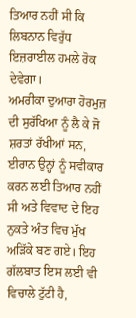ਤਿਆਰ ਨਹੀਂ ਸੀ ਕਿ ਲਿਬਨਾਨ ਵਿਰੁੱਧ ਇਜ਼ਰਾਈਲ ਹਮਲੇ ਰੋਕ ਦੇਵੇਗਾ।
ਅਮਰੀਕਾ ਦੁਆਰਾ ਹੋਰਮੁਜ਼ ਦੀ ਸੁਰੱਖਿਆ ਨੂੰ ਲੈ ਕੇ ਜੋ ਸ਼ਰਤਾਂ ਰੱਖੀਆਂ ਸਨ, ਈਰਾਨ ਉਨ੍ਹਾਂ ਨੂੰ ਸਵੀਕਾਰ ਕਰਨ ਲਈ ਤਿਆਰ ਨਹੀਂ ਸੀ ਅਤੇ ਵਿਵਾਦ ਦੇ ਇਹ ਨੁਕਤੇ ਅੰਤ ਵਿਚ ਮੁੱਖ ਅੜਿੱਕੇ ਬਣ ਗਏ। ਇਹ ਗੱਲਬਾਤ ਇਸ ਲਈ ਵੀ ਵਿਚਾਲੇ ਟੁੱਟੀ ਹੈ,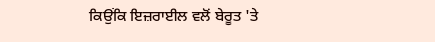ਕਿਉਂਕਿ ਇਜ਼ਰਾਈਲ ਵਲੋਂ ਬੇਰੂਤ 'ਤੇ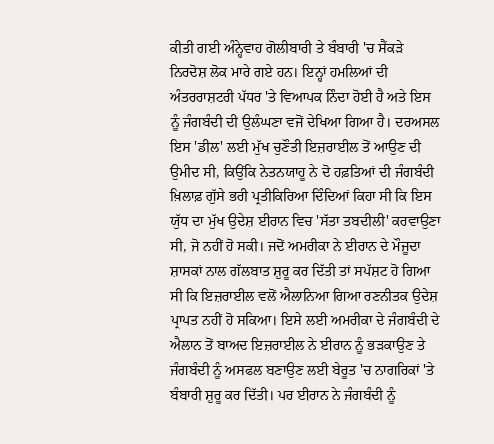ਕੀਤੀ ਗਈ ਅੰਨ੍ਹੇਵਾਹ ਗੋਲੀਬਾਰੀ ਤੇ ਬੰਬਾਰੀ 'ਚ ਸੈਂਕੜੇ ਨਿਰਦੋਸ਼ ਲੋਕ ਮਾਰੇ ਗਏ ਹਨ। ਇਨ੍ਹਾਂ ਹਮਲਿਆਂ ਦੀ ਅੰਤਰਰਾਸ਼ਟਰੀ ਪੱਧਰ 'ਤੇ ਵਿਆਪਕ ਨਿੰਦਾ ਹੋਈ ਹੈ ਅਤੇ ਇਸ ਨੂੰ ਜੰਗਬੰਦੀ ਦੀ ਉਲੰਘਣਾ ਵਜੋਂ ਦੇਖਿਆ ਗਿਆ ਹੈ। ਦਰਅਸਲ ਇਸ 'ਡੀਲ' ਲਈ ਮੁੱਖ ਚੁਣੌਤੀ ਇਜ਼ਰਾਈਲ ਤੋਂ ਆਉਣ ਦੀ ਉਮੀਦ ਸੀ, ਕਿਉਂਕਿ ਨੇਤਨਯਾਹੂ ਨੇ ਦੋ ਹਫ਼ਤਿਆਂ ਦੀ ਜੰਗਬੰਦੀ ਖ਼ਿਲਾਫ਼ ਗੁੱਸੇ ਭਰੀ ਪ੍ਰਤੀਕਿਰਿਆ ਦਿੰਦਿਆਂ ਕਿਹਾ ਸੀ ਕਿ ਇਸ ਯੁੱਧ ਦਾ ਮੁੱਖ ਉਦੇਸ਼ ਈਰਾਨ ਵਿਚ 'ਸੱਤਾ ਤਬਦੀਲੀ' ਕਰਵਾਉਣਾ ਸੀ, ਜੋ ਨਹੀਂ ਹੋ ਸਕੀ। ਜਦੋਂ ਅਮਰੀਕਾ ਨੇ ਈਰਾਨ ਦੇ ਮੌਜੂਦਾ ਸ਼ਾਸਕਾਂ ਨਾਲ ਗੱਲਬਾਤ ਸ਼ੁਰੂ ਕਰ ਦਿੱਤੀ ਤਾਂ ਸਪੱਸ਼ਟ ਹੋ ਗਿਆ ਸੀ ਕਿ ਇਜ਼ਰਾਈਲ ਵਲੋਂ ਐਲਾਨਿਆ ਗਿਆ ਰਣਨੀਤਕ ਉਦੇਸ਼ ਪ੍ਰਾਪਤ ਨਹੀਂ ਹੋ ਸਕਿਆ। ਇਸੇ ਲਈ ਅਮਰੀਕਾ ਦੇ ਜੰਗਬੰਦੀ ਦੇ ਐਲਾਨ ਤੋਂ ਬਾਅਦ ਇਜ਼ਰਾਈਲ ਨੇ ਈਰਾਨ ਨੂੰ ਭੜਕਾਉਣ ਤੇ ਜੰਗਬੰਦੀ ਨੂੰ ਅਸਫਲ ਬਣਾਉਣ ਲਈ ਬੇਰੂਤ 'ਚ ਨਾਗਰਿਕਾਂ 'ਤੇ ਬੰਬਾਰੀ ਸ਼ੁਰੂ ਕਰ ਦਿੱਤੀ। ਪਰ ਈਰਾਨ ਨੇ ਜੰਗਬੰਦੀ ਨੂੰ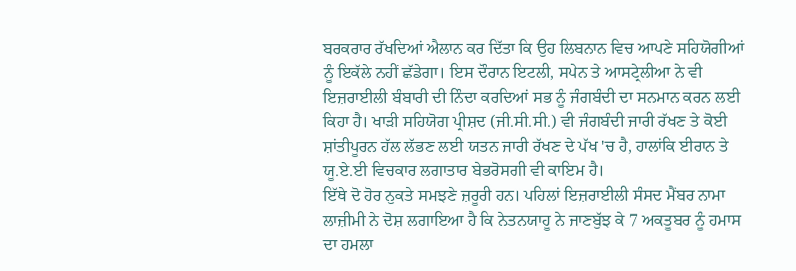ਬਰਕਰਾਰ ਰੱਖਦਿਆਂ ਐਲਾਨ ਕਰ ਦਿੱਤਾ ਕਿ ਉਹ ਲਿਬਨਾਨ ਵਿਚ ਆਪਣੇ ਸਹਿਯੋਗੀਆਂ ਨੂੰ ਇਕੱਲੇ ਨਹੀਂ ਛੱਡੇਗਾ। ਇਸ ਦੌਰਾਨ ਇਟਲੀ, ਸਪੇਨ ਤੇ ਆਸਟ੍ਰੇਲੀਆ ਨੇ ਵੀ ਇਜ਼ਰਾਈਲੀ ਬੰਬਾਰੀ ਦੀ ਨਿੰਦਾ ਕਰਦਿਆਂ ਸਭ ਨੂੰ ਜੰਗਬੰਦੀ ਦਾ ਸਨਮਾਨ ਕਰਨ ਲਈ ਕਿਹਾ ਹੈ। ਖਾੜੀ ਸਹਿਯੋਗ ਪ੍ਰੀਸ਼ਦ (ਜੀ.ਸੀ.ਸੀ.) ਵੀ ਜੰਗਬੰਦੀ ਜਾਰੀ ਰੱਖਣ ਤੇ ਕੋਈ ਸ਼ਾਂਤੀਪੂਰਨ ਹੱਲ ਲੱਭਣ ਲਈ ਯਤਨ ਜਾਰੀ ਰੱਖਣ ਦੇ ਪੱਖ 'ਚ ਹੈ, ਹਾਲਾਂਕਿ ਈਰਾਨ ਤੇ ਯੂ.ਏ.ਈ ਵਿਚਕਾਰ ਲਗਾਤਾਰ ਬੇਭਰੋਸਗੀ ਵੀ ਕਾਇਮ ਹੈ।
ਇੱਥੇ ਦੋ ਹੋਰ ਨੁਕਤੇ ਸਮਝਣੇ ਜ਼ਰੂਰੀ ਹਨ। ਪਹਿਲਾਂ ਇਜ਼ਰਾਈਲੀ ਸੰਸਦ ਮੈਂਬਰ ਨਾਮਾ ਲਾਜ਼ੀਮੀ ਨੇ ਦੋਸ਼ ਲਗਾਇਆ ਹੈ ਕਿ ਨੇਤਨਯਾਹੂ ਨੇ ਜਾਣਬੁੱਝ ਕੇ 7 ਅਕਤੂਬਰ ਨੂੰ ਹਮਾਸ ਦਾ ਹਮਲਾ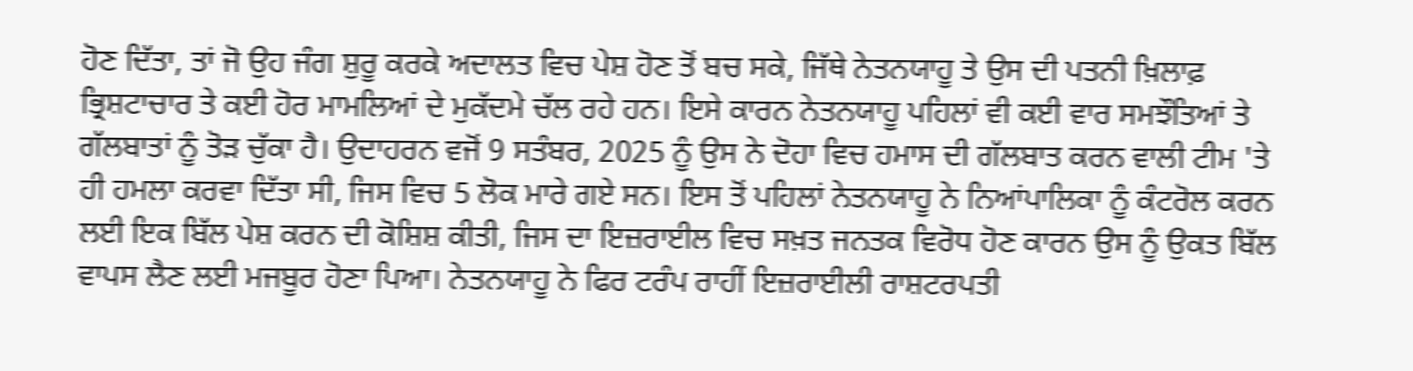ਹੋਣ ਦਿੱਤਾ, ਤਾਂ ਜੋ ਉਹ ਜੰਗ ਸ਼ੁਰੂ ਕਰਕੇ ਅਦਾਲਤ ਵਿਚ ਪੇਸ਼ ਹੋਣ ਤੋਂ ਬਚ ਸਕੇ, ਜਿੱਥੇ ਨੇਤਨਯਾਹੂ ਤੇ ਉਸ ਦੀ ਪਤਨੀ ਖ਼ਿਲਾਫ਼ ਭ੍ਰਿਸ਼ਟਾਚਾਰ ਤੇ ਕਈ ਹੋਰ ਮਾਮਲਿਆਂ ਦੇ ਮੁਕੱਦਮੇ ਚੱਲ ਰਹੇ ਹਨ। ਇਸੇ ਕਾਰਨ ਨੇਤਨਯਾਹੂ ਪਹਿਲਾਂ ਵੀ ਕਈ ਵਾਰ ਸਮਝੌਤਿਆਂ ਤੇ ਗੱਲਬਾਤਾਂ ਨੂੰ ਤੋੜ ਚੁੱਕਾ ਹੈ। ਉਦਾਹਰਨ ਵਜੋਂ 9 ਸਤੰਬਰ, 2025 ਨੂੰ ਉਸ ਨੇ ਦੋਹਾ ਵਿਚ ਹਮਾਸ ਦੀ ਗੱਲਬਾਤ ਕਰਨ ਵਾਲੀ ਟੀਮ 'ਤੇ ਹੀ ਹਮਲਾ ਕਰਵਾ ਦਿੱਤਾ ਸੀ, ਜਿਸ ਵਿਚ 5 ਲੋਕ ਮਾਰੇ ਗਏ ਸਨ। ਇਸ ਤੋਂ ਪਹਿਲਾਂ ਨੇਤਨਯਾਹੂ ਨੇ ਨਿਆਂਪਾਲਿਕਾ ਨੂੰ ਕੰਟਰੋਲ ਕਰਨ ਲਈ ਇਕ ਬਿੱਲ ਪੇਸ਼ ਕਰਨ ਦੀ ਕੋਸ਼ਿਸ਼ ਕੀਤੀ, ਜਿਸ ਦਾ ਇਜ਼ਰਾਈਲ ਵਿਚ ਸਖ਼ਤ ਜਨਤਕ ਵਿਰੋਧ ਹੋਣ ਕਾਰਨ ਉਸ ਨੂੰ ਉਕਤ ਬਿੱਲ ਵਾਪਸ ਲੈਣ ਲਈ ਮਜਬੂਰ ਹੋਣਾ ਪਿਆ। ਨੇਤਨਯਾਹੂ ਨੇ ਫਿਰ ਟਰੰਪ ਰਾਹੀਂ ਇਜ਼ਰਾਈਲੀ ਰਾਸ਼ਟਰਪਤੀ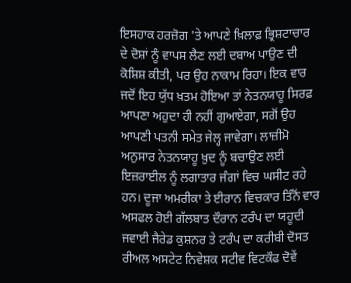ਇਸਹਾਕ ਹਰਜ਼ੋਗ 'ਤੇ ਆਪਣੇ ਖ਼ਿਲਾਫ਼ ਭ੍ਰਿਸ਼ਟਾਚਾਰ ਦੇ ਦੋਸ਼ਾਂ ਨੂੰ ਵਾਪਸ ਲੈਣ ਲਈ ਦਬਾਅ ਪਾਉਣ ਦੀ ਕੋਸ਼ਿਸ਼ ਕੀਤੀ, ਪਰ ਉਹ ਨਾਕਾਮ ਰਿਹਾ। ਇਕ ਵਾਰ ਜਦੋਂ ਇਹ ਯੁੱਧ ਖ਼ਤਮ ਹੋਇਆ ਤਾਂ ਨੇਤਨਯਾਹੂ ਸਿਰਫ਼ ਆਪਣਾ ਅਹੁਦਾ ਹੀ ਨਹੀਂ ਗੁਆਏਗਾ, ਸਗੋਂ ਉਹ ਆਪਣੀ ਪਤਨੀ ਸਮੇਤ ਜੇਲ੍ਹ ਜਾਵੇਗਾ। ਲਾਜ਼ੀਮੋ ਅਨੁਸਾਰ ਨੇਤਨਯਾਹੂ ਖ਼ੁਦ ਨੂੰ ਬਚਾਉਣ ਲਈ ਇਜ਼ਰਾਈਲ ਨੂੰ ਲਗਾਤਾਰ ਜੰਗਾਂ ਵਿਚ ਘਸੀਟ ਰਹੇ ਹਨ। ਦੂਜਾ ਅਮਰੀਕਾ ਤੇ ਈਰਾਨ ਵਿਚਕਾਰ ਤਿੰਨੋਂ ਵਾਰ ਅਸਫਲ ਹੋਈ ਗੱਲਬਾਤ ਦੌਰਾਨ ਟਰੰਪ ਦਾ ਯਹੂਦੀ ਜਵਾਈ ਜੈਰੇਡ ਕੁਸ਼ਨਰ ਤੇ ਟਰੰਪ ਦਾ ਕਰੀਬੀ ਦੋਸਤ ਰੀਅਲ ਅਸਟੇਟ ਨਿਵੇਸ਼ਕ ਸਟੀਵ ਵਿਟਕੌਫ ਦੋਵੇਂ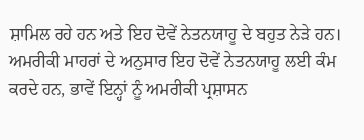ਸ਼ਾਮਿਲ ਰਹੇ ਹਨ ਅਤੇ ਇਹ ਦੋਵੇਂ ਨੇਤਨਯਾਹੂ ਦੇ ਬਹੁਤ ਨੇੜੇ ਹਨ। ਅਮਰੀਕੀ ਮਾਹਰਾਂ ਦੇ ਅਨੁਸਾਰ ਇਹ ਦੋਵੇਂ ਨੇਤਨਯਾਹੂ ਲਈ ਕੰਮ ਕਰਦੇ ਹਨ, ਭਾਵੇਂ ਇਨ੍ਹਾਂ ਨੂੰ ਅਮਰੀਕੀ ਪ੍ਰਸ਼ਾਸਨ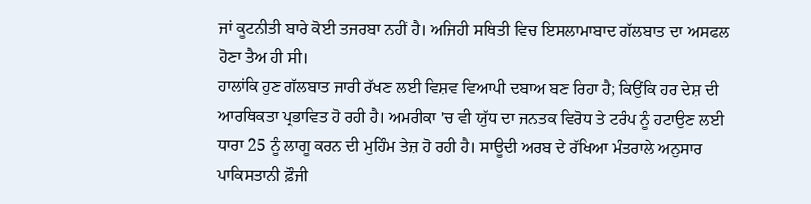ਜਾਂ ਕੂਟਨੀਤੀ ਬਾਰੇ ਕੋਈ ਤਜਰਬਾ ਨਹੀਂ ਹੈ। ਅਜਿਹੀ ਸਥਿਤੀ ਵਿਚ ਇਸਲਾਮਾਬਾਦ ਗੱਲਬਾਤ ਦਾ ਅਸਫਲ ਹੋਣਾ ਤੈਅ ਹੀ ਸੀ।
ਹਾਲਾਂਕਿ ਹੁਣ ਗੱਲਬਾਤ ਜਾਰੀ ਰੱਖਣ ਲਈ ਵਿਸ਼ਵ ਵਿਆਪੀ ਦਬਾਅ ਬਣ ਰਿਹਾ ਹੈ; ਕਿਉਂਕਿ ਹਰ ਦੇਸ਼ ਦੀ ਆਰਥਿਕਤਾ ਪ੍ਰਭਾਵਿਤ ਹੋ ਰਹੀ ਹੈ। ਅਮਰੀਕਾ 'ਚ ਵੀ ਯੁੱਧ ਦਾ ਜਨਤਕ ਵਿਰੋਧ ਤੇ ਟਰੰਪ ਨੂੰ ਹਟਾਉਣ ਲਈ ਧਾਰਾ 25 ਨੂੰ ਲਾਗੂ ਕਰਨ ਦੀ ਮੁਹਿੰਮ ਤੇਜ਼ ਹੋ ਰਹੀ ਹੈ। ਸਾਊਦੀ ਅਰਬ ਦੇ ਰੱਖਿਆ ਮੰਤਰਾਲੇ ਅਨੁਸਾਰ ਪਾਕਿਸਤਾਨੀ ਫ਼ੌਜੀ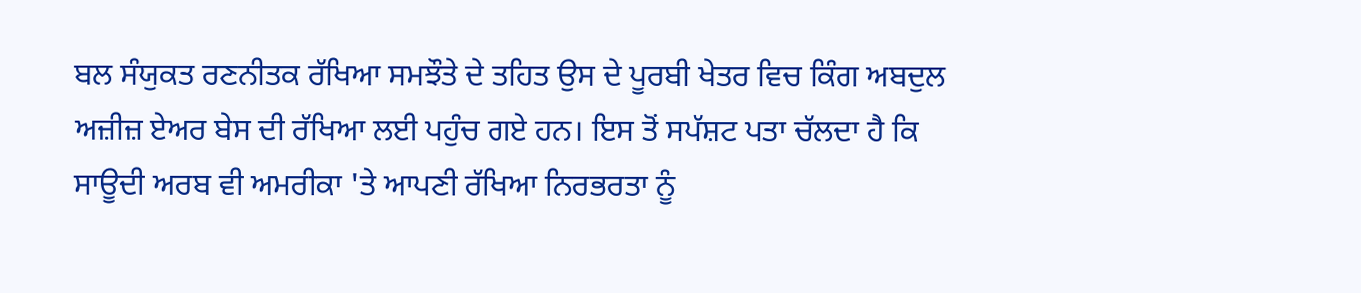ਬਲ ਸੰਯੁਕਤ ਰਣਨੀਤਕ ਰੱਖਿਆ ਸਮਝੌਤੇ ਦੇ ਤਹਿਤ ਉਸ ਦੇ ਪੂਰਬੀ ਖੇਤਰ ਵਿਚ ਕਿੰਗ ਅਬਦੁਲ ਅਜ਼ੀਜ਼ ਏਅਰ ਬੇਸ ਦੀ ਰੱਖਿਆ ਲਈ ਪਹੁੰਚ ਗਏ ਹਨ। ਇਸ ਤੋਂ ਸਪੱਸ਼ਟ ਪਤਾ ਚੱਲਦਾ ਹੈ ਕਿ ਸਾਊਦੀ ਅਰਬ ਵੀ ਅਮਰੀਕਾ 'ਤੇ ਆਪਣੀ ਰੱਖਿਆ ਨਿਰਭਰਤਾ ਨੂੰ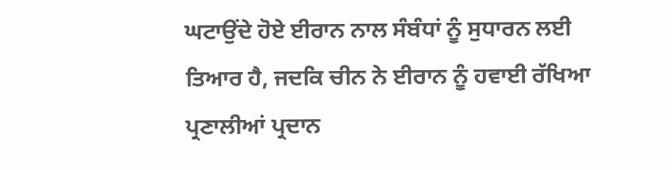ਘਟਾਉਂਦੇ ਹੋਏ ਈਰਾਨ ਨਾਲ ਸੰਬੰਧਾਂ ਨੂੰ ਸੁਧਾਰਨ ਲਈ ਤਿਆਰ ਹੈ, ਜਦਕਿ ਚੀਨ ਨੇ ਈਰਾਨ ਨੂੰ ਹਵਾਈ ਰੱਖਿਆ ਪ੍ਰਣਾਲੀਆਂ ਪ੍ਰਦਾਨ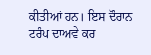ਕੀਤੀਆਂ ਹਨ। ਇਸ ਦੌਰਾਨ ਟਰੰਪ ਦਾਅਵੇ ਕਰ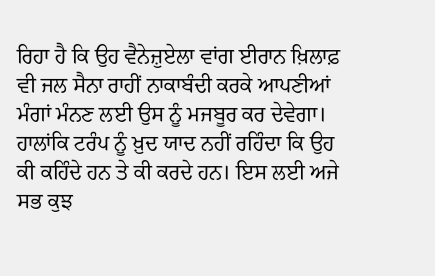ਰਿਹਾ ਹੈ ਕਿ ਉਹ ਵੈਨੇਜ਼ੁਏਲਾ ਵਾਂਗ ਈਰਾਨ ਖ਼ਿਲਾਫ਼ ਵੀ ਜਲ ਸੈਨਾ ਰਾਹੀਂ ਨਾਕਾਬੰਦੀ ਕਰਕੇ ਆਪਣੀਆਂ ਮੰਗਾਂ ਮੰਨਣ ਲਈ ਉਸ ਨੂੰ ਮਜਬੂਰ ਕਰ ਦੇਵੇਗਾ। ਹਾਲਾਂਕਿ ਟਰੰਪ ਨੂੰ ਖ਼ੁਦ ਯਾਦ ਨਹੀਂ ਰਹਿੰਦਾ ਕਿ ਉਹ ਕੀ ਕਹਿੰਦੇ ਹਨ ਤੇ ਕੀ ਕਰਦੇ ਹਨ। ਇਸ ਲਈ ਅਜੇ ਸਭ ਕੁਝ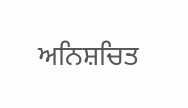ਅਨਿਸ਼ਚਿਤ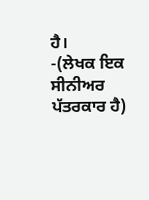ਹੈ।
-(ਲੇਖਕ ਇਕ ਸੀਨੀਅਰ ਪੱਤਰਕਾਰ ਹੈ)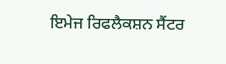ਇਮੇਜ ਰਿਫਲੈਕਸ਼ਨ ਸੈਂਟਰ